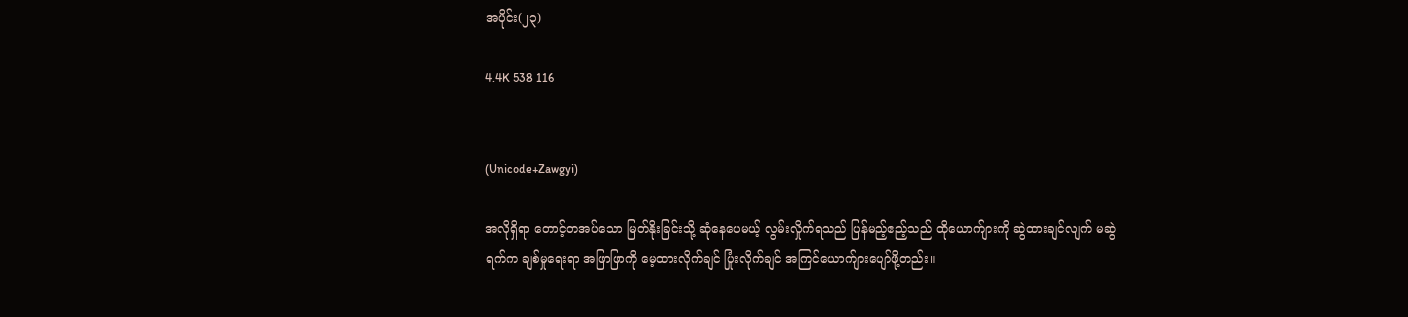အပိုင်း(၂၃)

4.4K 538 116


(Unicode+Zawgyi)

အလိုရှိရာ တောင့်တအပ်သော မြတ်နိုးခြင်းသို့ ဆုံနေပေမယ့် လွမ်းလှိုက်ရသည် ပြန်မည့်ဧည့်သည် ထိုယောက်ျားကို ဆွဲထားချင်လျက် မဆွဲရက်က ချစ်မှုရေးရာ အဖြာဖြာကို မေ့ထားလိုက်ချင် ပြုံးလိုက်ချင် အကြင်ယောက်ျားပျော်ဖို့တည်း။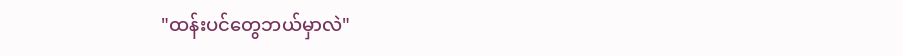"ထန်းပင်တွေဘယ်မှာလဲ"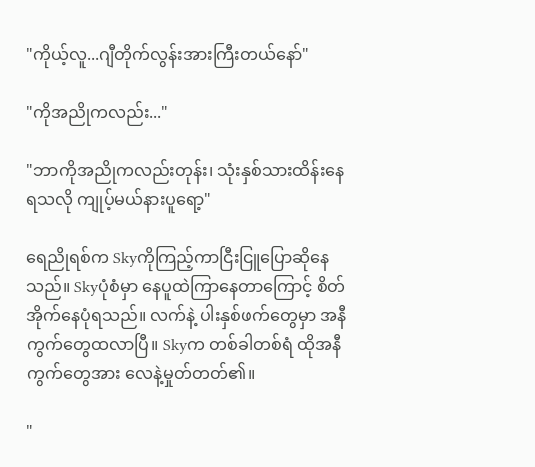"ကိုယ့်လူ...ဂျီတိုက်လွန်းအားကြီးတယ်နော်"

"ကိုအညိုကလည်း..."

"ဘာကိုအညိုကလည်းတုန်း၊ သုံးနှစ်သားထိန်းနေရသလို ကျုပ့်မယ်နားပူရော့"

ရေညိုရစ်က Skyကိုကြည့်ကာငြီးငြူပြောဆိုနေသည်။ Skyပုံစံမှာ နေပူထဲကြာနေတာကြောင့် စိတ်အိုက်နေပုံရသည်။ လက်နဲ့ ပါးနှစ်ဖက်တွေမှာ အနီကွက်တွေထလာပြီ။ Skyက တစ်ခါတစ်ရံ ထိုအနီကွက်တွေအား လေနဲ့မှုတ်တတ်၏။

"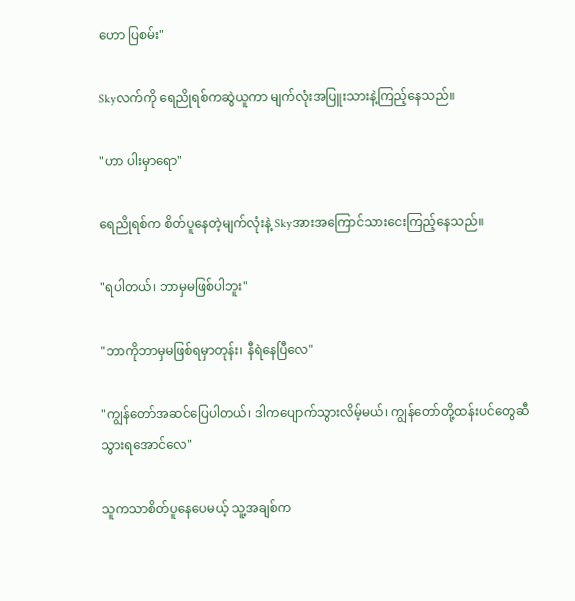ဟော ပြစမ်း"

Skyလက်ကို ရေညိုရစ်ကဆွဲယူကာ မျက်လုံးအပြူးသားနဲ့ကြည့်နေသည်။

"ဟာ ပါးမှာရော"

ရေညိုရစ်က စိတ်ပူနေတဲ့မျက်လုံးနဲ့ Skyအားအကြောင်သားငေးကြည့်နေသည်။

"ရပါတယ်၊ ဘာမှမဖြစ်ပါဘူး"

"ဘာကိုဘာမှမဖြစ်ရမှာတုန်း၊ နီရဲနေပြီလေ"

"ကျွန်တော်အဆင်ပြေပါတယ်၊ ဒါကပျောက်သွားလိမ့်မယ်၊ ကျွန်တော်တို့ထန်းပင်တွေဆီသွားရအောင်လေ"

သူကသာစိတ်ပူနေပေမယ့် သူ့အချစ်က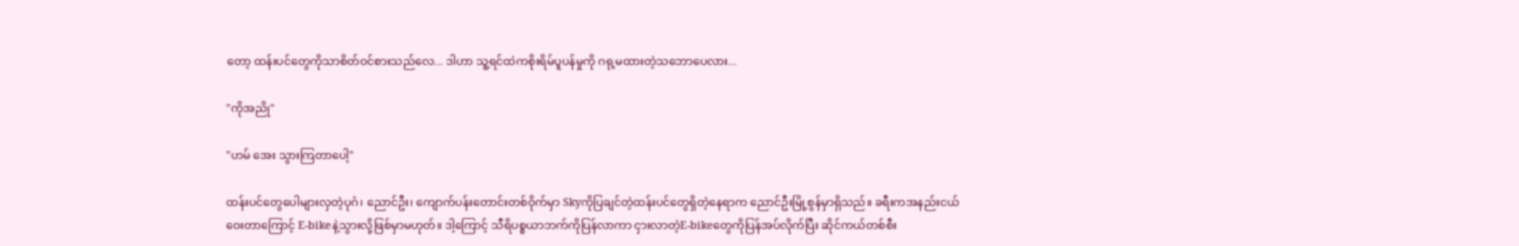တော့ ထန်းပင်တွေကိုသာစိတ်ဝင်စားသည်လေ... ဒါဟာ သူ့ရင်ထဲကစိုးရိမ်ပူပန်မှုကို ဂရု့မထားတဲ့သဘောပေလား...

"ကိုအညို"

"ဟမ် အေး သွားကြတာပေါ့"

ထန်းပင်တွေပေါများလှတဲ့ပုဂံ၊ ညောင်ဦး၊ ကျောက်ပန်းတောင်းတစ်ဝိုက်မှာ Skyကိုပြချင်တဲ့ထန်းပင်တွေရှိတဲ့နေရာက ညောင်ဦးမြို့စွန်မှာရှိသည်။ ခရီးကအနည်းငယ်ဝေးတာကြောင့် E-bikeနဲ့သွားလို့ဖြစ်မှာမဟုတ်။ ဒါ့ကြောင့် သီရိပစ္စယာဘက်ကိုပြန်လာကာ ငှားလာတဲ့E-bikeတွေကိုပြန်အပ်လိုက်ပြီး ဆိုင်ကယ်တစ်စီး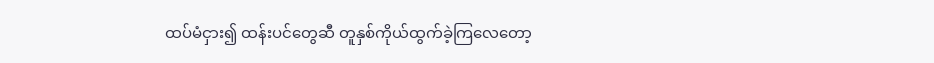ထပ်မံငှား၍ ထန်းပင်တွေဆီ တူနှစ်ကိုယ်ထွက်ခဲ့ကြလေတော့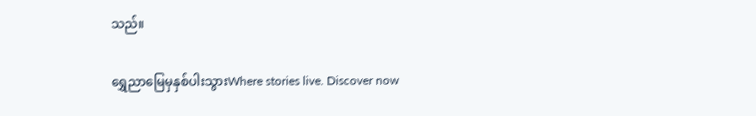သည်။

ရွှေညာမြေမှနှစ်ပါးသွားWhere stories live. Discover now